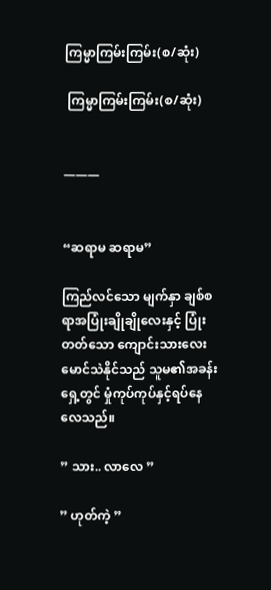ကြမ္မာကြမ်းကြမ်း(စ/ဆုံး)

 ကြမ္မာကြမ်းကြမ်း(စ/ဆုံး)


———


“ဆရာမ ဆရာမ”

ကြည်လင်သော မျက်နှာ ချစ်စရာအပြုံးချိုချိုလေးနှင့် ပြုံးတတ်သော ကျောင်းသားလေး မောင်သဲနိုင်သည် သူမ၏အခန်းရှေ့တွင် မှုံကုပ်ကုပ်နှင့်ရပ်နေလေသည်။

” သား.. လာလေ ”

” ဟုတ်ကဲ့ ”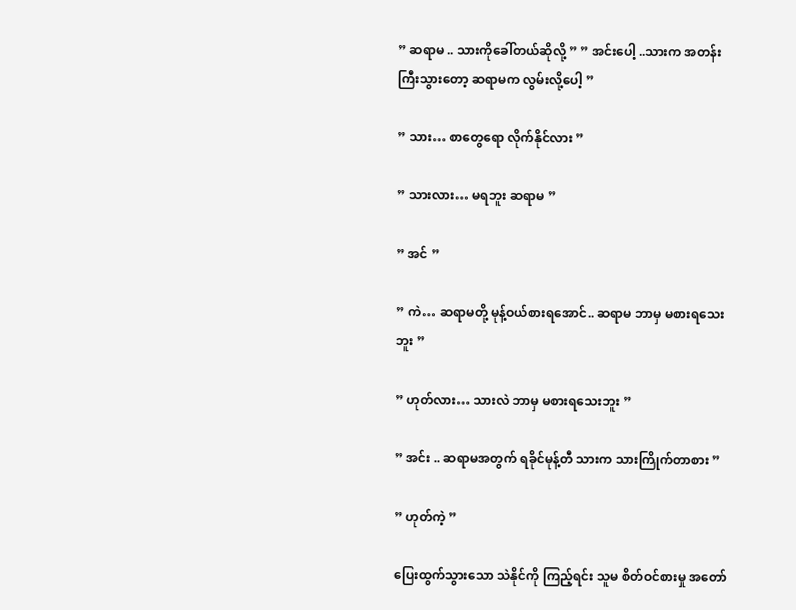” ဆရာမ .. သားကိုခေါ်တယ်ဆိုလို့ ” ” အင်းပေါ့ ..သားက အတန်းကြီးသွားတော့ ဆရာမက လွမ်းလို့ပေါ့ ”

” သား… စာတွေရော လိုက်နိုင်လား ”

” သားလား… မရဘူး ဆရာမ ”

” အင် ”

” ကဲ… ဆရာမတို့ မုန့်ဝယ်စားရအောင်.. ဆရာမ ဘာမှ မစားရသေးဘူး ”

” ဟုတ်လား… သားလဲ ဘာမှ မစားရသေးဘူး ”

” အင်း .. ဆရာမအတွက် ရခိုင်မုန့်တီ သားက သားကြိုက်တာစား ”

” ဟုတ်ကဲ့ ”

ပြေးထွက်သွားသော သဲနိုင်ကို ကြည့်ရင်း သူမ စိတ်ဝင်စားမှု အတော်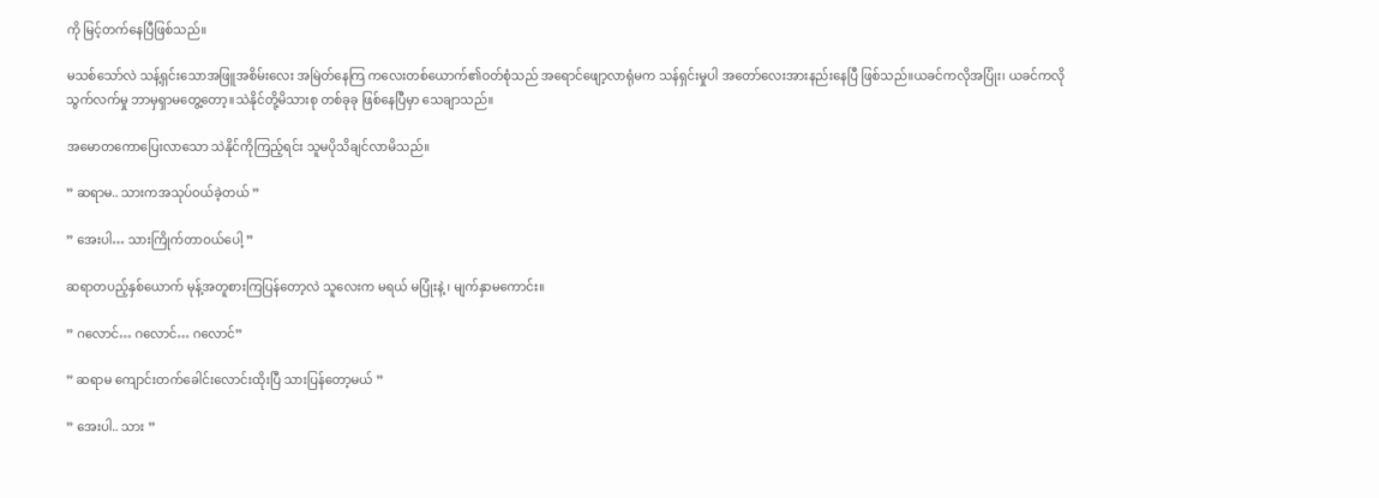ကို မြင့်တက်နေပြီဖြစ်သည်။

မသစ်သော်လဲ သန့်ရှင်းသောအဖြူအစိမ်းလေး အမြဲတ်နေကြ ကလေးတစ်ယောက်၏ဝတ်စုံသည် အရောင်ဖျော့လာရုံမက သန်ရှင်းမှုပါ အတော်လေးအားနည်းနေပြီ ဖြစ်သည်။ယခင်ကလိုအပြုံး၊ ယခင်ကလို သွက်လက်မှု ဘာမှရှာမတွေ့တော့။သဲနိုင်တို့မိသားစု တစ်ခုခု ဖြစ်နေပြီမှာ သေချာသည်။

အမောတကောပြေးလာသော သဲနိုင်ကိုကြည့်ရင်း သူမပိုသိချင်လာမိသည်။

” ဆရာမ.. သားကအသုပ်ဝယ်ခဲ့တယ် ”

” အေးပါ… သားကြိုက်တာဝယ်ပေါ့ ”

ဆရာတပည့်နှစ်ယောက် မုန့်အတူစားကြပြန်တော့လဲ သူလေးက မရယ် မပြုံးနဲ့ ၊ မျက်နှာမကောင်း။

” ဂလောင်… ဂလောင်… ဂလောင်”

” ဆရာမ ကျောင်းတက်ခေါင်းလောင်းထိုးပြီ သားပြန်တော့မယ် ”

” အေးပါ.. သား ”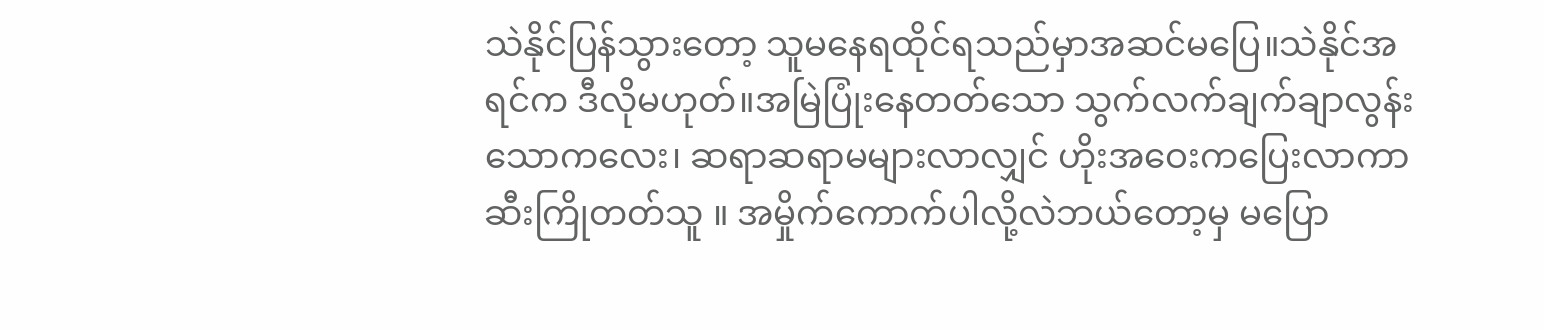သဲနိုင်ပြန်သွားတော့ သူမနေရထိုင်ရသည်မှာအဆင်မပြေ။သဲနိုင်အရင်က ဒီလိုမဟုတ်။အမြဲပြုံးနေတတ်သော သွက်လက်ချက်ချာလွန်းသောကလေး၊ ဆရာဆရာမများလာလျှင် ဟိုးအဝေးကပြေးလာကာ ဆီးကြိုတတ်သူ ။ အမှိုက်ကောက်ပါလို့လဲဘယ်တော့မှ မပြော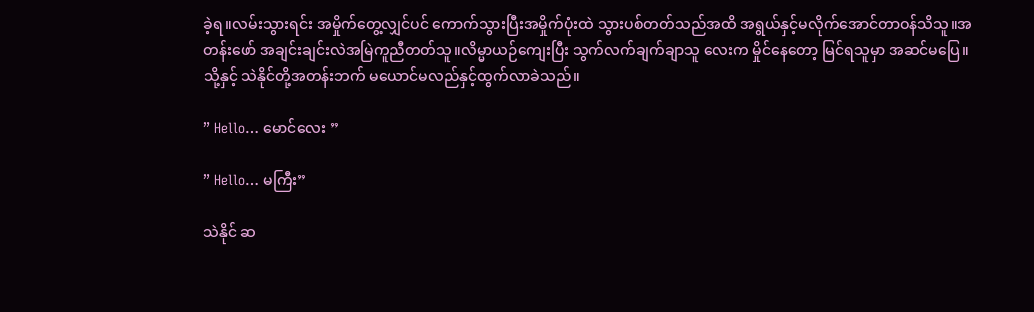ခဲ့ရ။လမ်းသွားရင်း အမှိုက်တွေ့လျှင်ပင် ကောက်သွားပြီးအမှိုက်ပုံးထဲ သွားပစ်တတ်သည်အထိ အရွယ်နှင့်မလိုက်အောင်တာဝန်သိသူ။အတန်းဖော် အချင်းချင်းလဲအမြဲကူညီတတ်သူ။လိမ္မာယဉ်ကျေးပြီး သွက်လက်ချက်ချာသူ လေးက မှိုင်နေတော့ မြင်ရသူမှာ အဆင်မပြေ။သို့နှင့် သဲနိုင်တို့အတန်းဘက် မယောင်မလည်နှင့်ထွက်လာခဲသည်။

” Hello… မောင်လေး ”

” Hello… မကြီး”

သဲနိုင် ဆ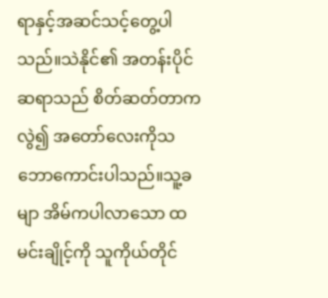ရာနှင့်အဆင်သင့်တွေ့ပါသည်။သဲနိုင်၏ အတန်းပိုင်ဆရာသည် စိတ်ဆတ်တာကလွဲ၍ အတော်လေးကိုသဘောကောင်းပါသည်။သူ့ခမျာ အိမ်ကပါလာသော ထမင်းချိုင့်ကို သူကိုယ်တိုင်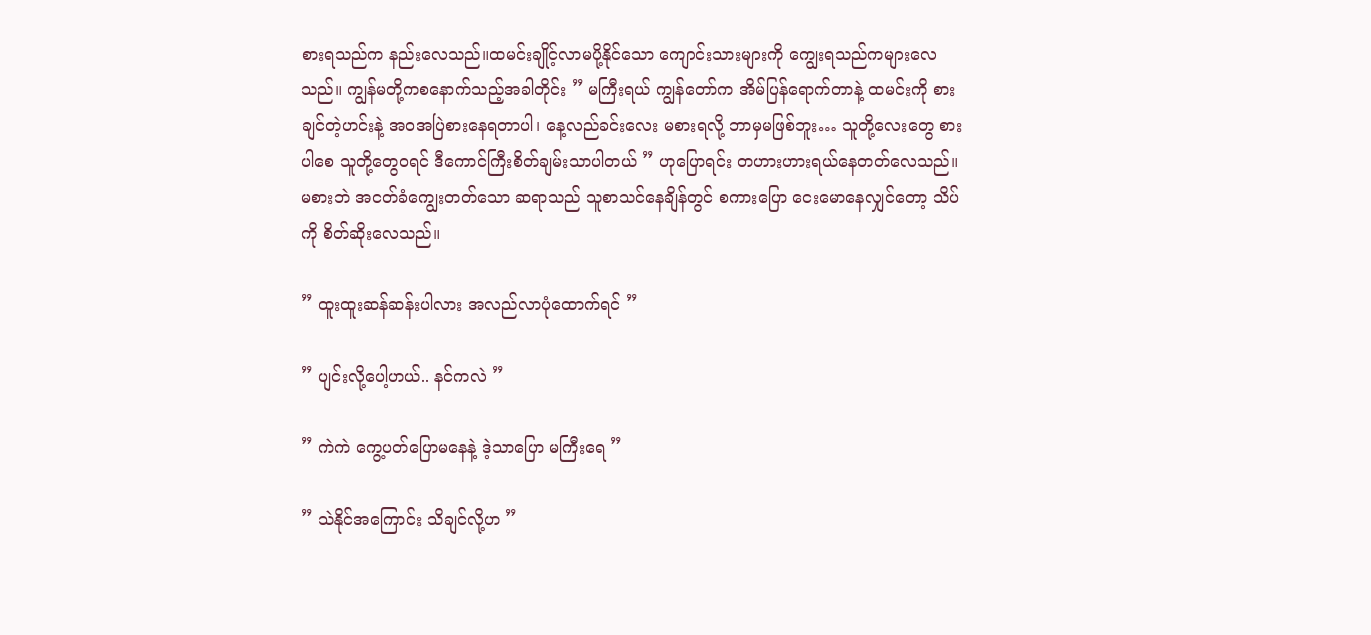စားရသည်က နည်းလေသည်။ထမင်းချိုင့်လာမပို့နိုင်သော ကျောင်းသားများကို ကျွေးရသည်ကများလေသည်။ ကျွန်မတို့ကစနောက်သည့်အခါတိုင်း ” မကြီးရယ် ကျွန်တော်က အိမ်ပြန်ရောက်တာနဲ့ ထမင်းကို စားချင်တဲ့ဟင်းနဲ့ အဝအပြဲစားနေရတာပါ၊ နေ့လည်ခင်းလေး မစားရလို့ ဘာမှမဖြစ်ဘူး… သူတို့လေးတွေ စားပါစေ သူတို့တွေဝရင် ဒီကောင်ကြီးစိတ်ချမ်းသာပါတယ် ” ဟုပြောရင်း တဟားဟားရယ်နေတတ်လေသည်။မစားဘဲ အငတ်ခံကျွေးတတ်သော ဆရာသည် သူစာသင်နေချိန်တွင် စကားပြော ငေးမောနေလျှင်တော့ သိပ်ကို စိတ်ဆိုးလေသည်။

” ထူးထူးဆန်ဆန်းပါလား အလည်လာပုံထောက်ရင် ”

” ပျင်းလို့ပေါ့ဟယ်.. နင်ကလဲ ”

” ကဲကဲ ကွေ့ပတ်ပြောမနေနဲ့ ဒဲ့သာပြော မကြီးရေ ”

” သဲနိုင်အကြောင်း သိချင်လို့ဟ ”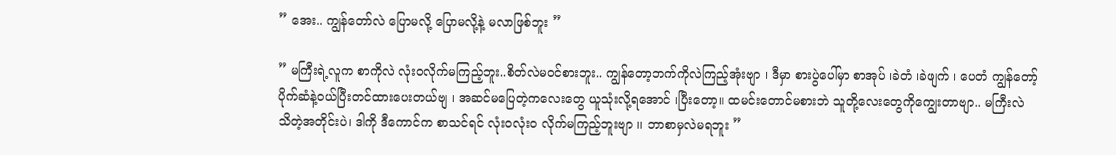” အေး.. ကျွန်တော်လဲ ပြောမလို့ ပြောမလို့နဲ့ မလာဖြစ်ဘူး ”

” မကြီးရဲ့လူက စာကိုလဲ လုံးဝလိုက်မကြည့်ဘူး..စိတ်လဲမဝင်စားဘူး.. ကျွန်တော့ဘက်ကိုလဲကြည့်အုံးဗျာ ၊ ဒီမှာ စားပွဲပေါ်မှာ စာအုပ် ၊ခဲတံ ၊ခဲဖျက် ၊ ပေတံ ကျွန်တော့်ပိုက်ဆံနဲ့ဝယ်ပြီးတင်ထားပေးတယ်ဗျ ၊ အဆင်မပြေတဲ့ကလေးတွေ ယူသုံးလို့ရအောင် ၊ပြီးတော့။ ထမင်းတောင်မစားဘဲ သူတို့လေးတွေကိုကျွေးတာဗျာ.. မကြီးလဲ သိတဲ့အတိုင်းပဲ၊ ဒါကို ဒီကောင်က စာသင်ရင် လုံးဝလုံးဝ လိုက်မကြည့်ဘူးဗျာ ၊၊ ဘာစာမှလဲမရဘူး ”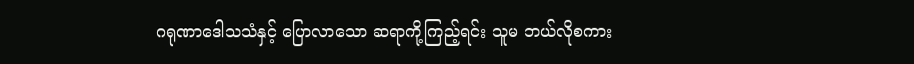ဂရုဏာဒေါသသံနှင့် ပြောလာသော ဆရာကို့ကြည့်ရင်း သူမ ဘယ်လိုစကား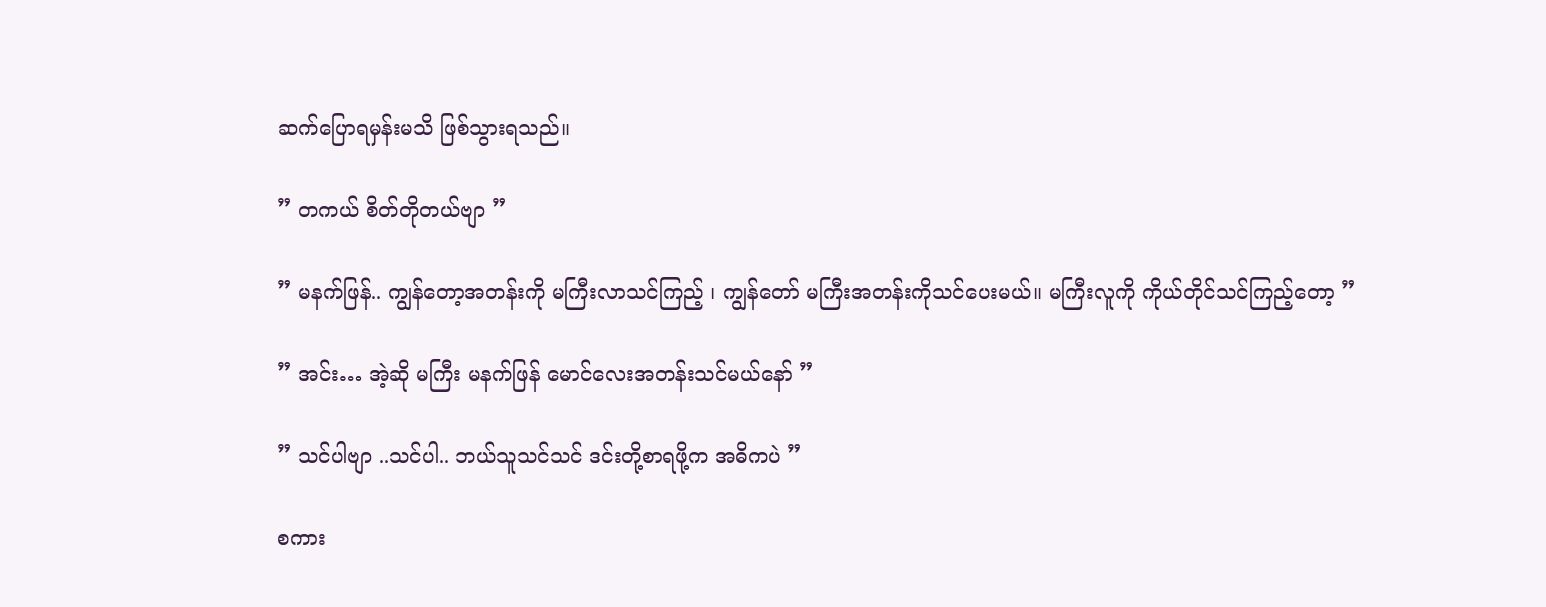ဆက်ပြောရမှန်းမသိ ဖြစ်သွားရသည်။

” တကယ် စိတ်တိုတယ်ဗျာ ”

” မနက်ဖြန်.. ကျွန်တော့အတန်းကို မကြီးလာသင်ကြည့် ၊ ကျွန်တော် မကြီးအတန်းကိုသင်ပေးမယ်။ မကြီးလူကို ကိုယ်တိုင်သင်ကြည့်တော့ ”

” အင်း… အဲ့ဆို မကြီး မနက်ဖြန် မောင်လေးအတန်းသင်မယ်နော် ”

” သင်ပါဗျာ ..သင်ပါ.. ဘယ်သူသင်သင် ဒင်းတို့စာရဖို့က အဓိကပဲ ”

စကား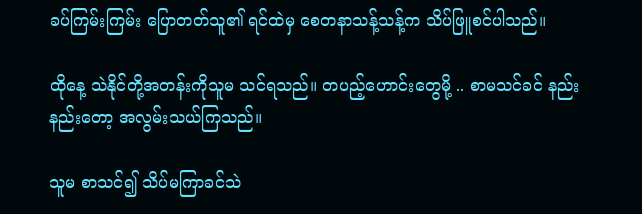ခပ်ကြမ်းကြမ်း ပြောတတ်သူ၏ ရင်ထဲမှ စေတနာသန့်သန့်က သိပ်ဖြူစင်ပါသည်။

ထိုနေ့ သဲနိုင်တို့အတန်းကိုသူမ သင်ရသည်။ တပည့်ဟောင်းတွေမို့ .. စာမသင်ခင် နည်းနည်းတော့ အလွမ်းသယ်ကြသည်။

သူမ စာသင်၍ သိပ်မကြာခင်သဲ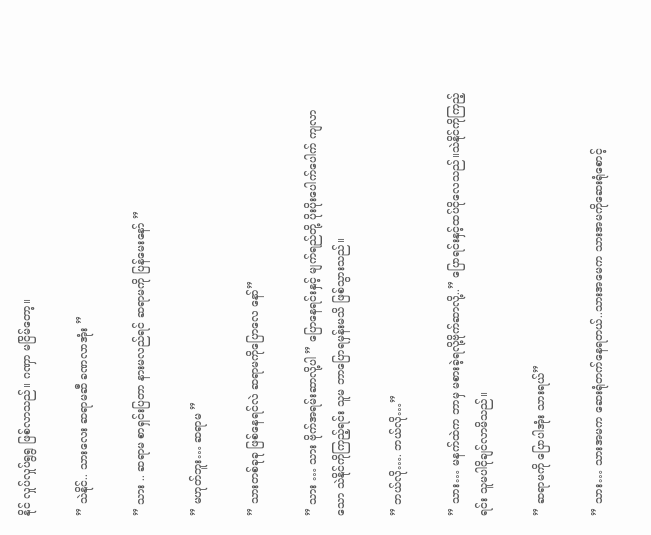နိုင် လှုပ်လှုပ်ရွရွ ဖြစ်လာသည်။ ဂဏှာ မငြိမ်တော့။

” သဲနိုင်.. သားလေး ဆရာမဆီ ခဏလာအုံး ”

” သား .. ဆရာမ စာရှင်းပြတာ နားမလည်ရင် ဆရာမကို ပြန်မေးနော် ”

” မဟုတ်ဘူး… ဆရာမ ”

” သားတစ်ခုခု ဖြစ်နေရင်လဲ ဆရာမကိုပြောလေ နော်”

” သား … သား ဗိုက်အရမ်းဆာလို့ပါ ” ပြောနေရင်းနှင့် မျက်ရည်တို့ ပိုးပိုးပေါက်ပေါက် ကျလာသော သဲနိုင်ကိုကြည့်ရင်း သူမ ဘာပြောရမှန်းမသိ ဖြစ်သွားသည်။

” ဘယ်လို…. ဘယ်လို…”

” သား… မနက်ထဲက ဘာမှ မစားခဲ့ရလို့ဗိုက်ဆာလို့..” ပြောရင်းနှင့်ထပ်ငိုလေသည်။သဲနိုင်ကိုကြည့်ရင်း သူမပါငိုချင်လာမိသည်။

” ဆရာမကို ပြောပါအုံး သားရယ်”

” သား… သားအမက ဆေးရုံတက်နေရတယ်..သားအမေက သားအမကိုဆေးရုံစောင့်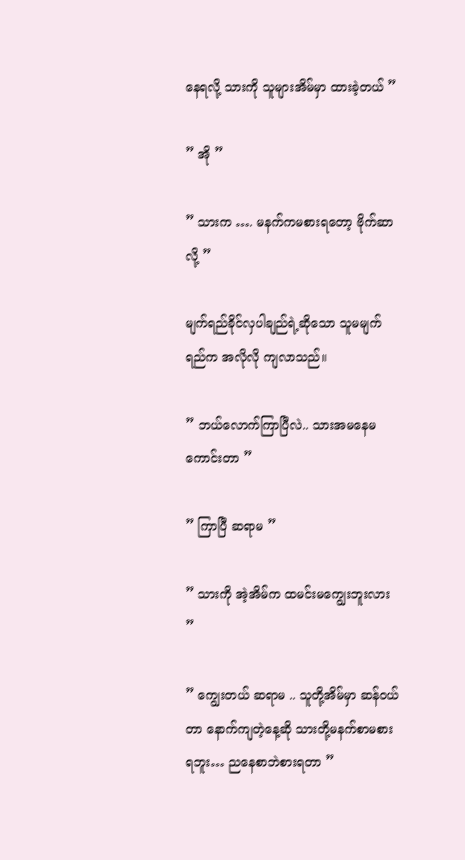နေရလို့ သားကို သူများအိမ်မှာ ထားခဲ့တယ် ”

” အို ”

” သားက …. မနက်ကမစားရတော့ ဗိုက်ဆာလို့ ”

မျက်ရည်ခိုင်လှပါချည်ရဲ့ဆိုသော သူမမျက်ရည်က အလိုလို ကျလာသည်။

” ဘယ်လော‌က်ကြာပြီလဲ.. သားအမနေမကောင်းတာ ”

” ကြာပြီ ဆရာမ ”

” သားကို အဲ့အိမ်က ထမင်းမကျွေးဘူးလား ”

” ကျွေးတယ် ဆရာမ .. သူတို့အိမ်မှာ ဆန်ဝယ်တာ နောက်ကျတဲ့နေ့ဆို သားတို့မနက်စာမစားရဘူး… ညနေစာဘဲစားရတာ ”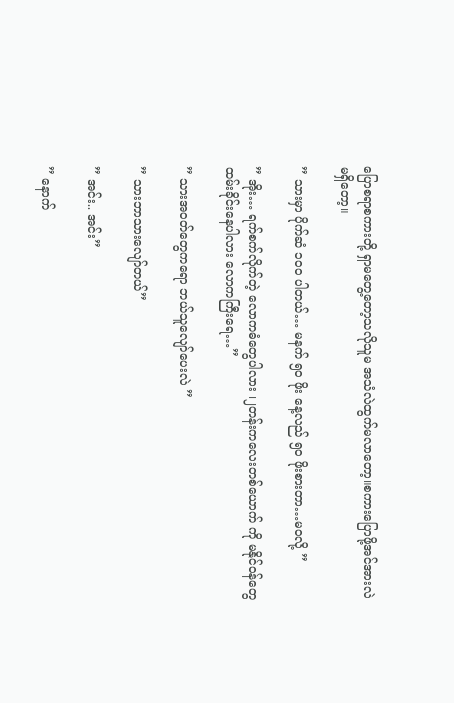ပြောစရာစကားတို့ ရှာမတွေ့တော့သလိုသူမ အသံလဲထွက်မလာတော့။စကားပြောဖို့အင်အားလဲမရှိတော့။

” သားမှာ ပိုက်ဆံ ၁၀၀ ပါတယ်… မနက် ၅၀ ဖိုး နေ့လည် ၅၀ ဖိုးစားတာ…မဝလို့ ”

” အိုး… ရက်စက်လိုက်တဲ့ လောကဓံတွေပါလား ၊၂တန်းကလေးတစ်ယောက် ကို မနိုင်ဝန်တွေထမ်းခိုင်းနေပါလား လောကကြီးရေ…”

” သားအဝတ်တွေကရော ဘယ်သူလျော်ပေးလဲ ”

” သားဘာသားလျော်တယ်”

” အင်း.. အင်း”

” နောက်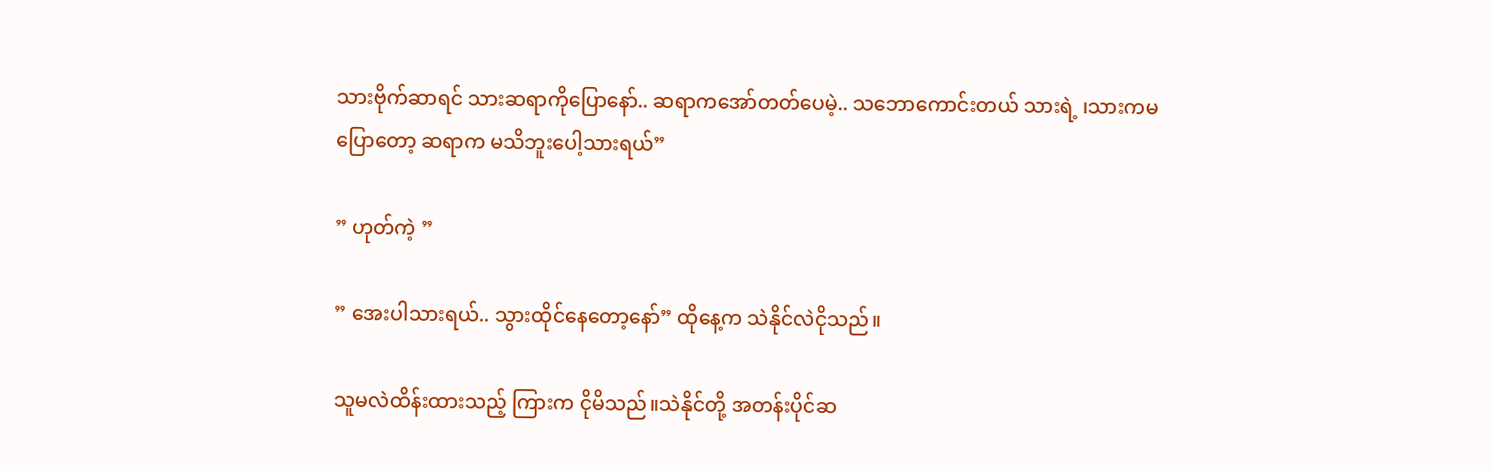သားဗိုက်ဆာရင် သားဆရာကိုပြောနော်.. ဆရာကအော်တတ်ပေမဲ့.. သဘောကောင်းတယ် သားရဲ့ ၊သားကမပြောတော့ ဆရာက မသိဘူးပေါ့သားရယ်”

” ဟုတ်ကဲ့ ”

” အေးပါသားရယ်.. သွားထိုင်နေတော့နော်” ထိုနေ့က သဲနိုင်လဲငိုသည်။

သူမလဲထိန်းထားသည့် ကြားက ငိုမိသည်။သဲနိုင်တို့ အတန်းပိုင်ဆ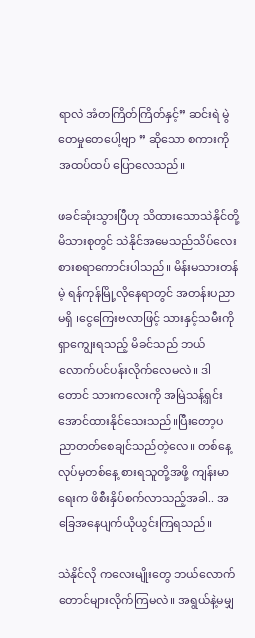ရာလဲ အံတကြိတ်ကြိတ်နှင့်” ဆင်းရဲ မွဲတေမှုတေပေါ့ဗျာ ” ဆိုသော စကားကို အထပ်ထပ် ပြောလေသည်။

ဖခင်ဆုံးသွားပြီဟု သိထားသောသဲနိုင်တို့မိသားစုတွင် သဲနိုင်အမေသည်သိပ်လေးစားစရာကောင်းပါသည်။ မိန်းမသားတန်မဲ့ ရန်ကုန်မြို့လိုနေရာတွင် အတန်းပညာမရှိ ၊ငွေကြေးဗလာဖြင့် သားနှင့်သမီးကို ရှာကျွေးရသည့် မိခင်သည် ဘယ်လောက်ပင်ပန်းလိုက်လေမလဲ။ ဒါတောင် သားကလေးကို အမြဲသန့်ရှင်းအောင်ထားနိုင်သေးသည်။ပြီးတော့ပညာတတ်စေချင်သည်တဲ့လေ။ တစ်နေ့လုပ်မှတစ်နေ့ စားရသူတို့အဖို့ ကျန်းမာရေးက ဖိစီးနှိပ်စက်လာသည့်အခါ.. အခြေအနေပျက်ယိုယွင်းကြရသည်။

သဲနိုင်လို ကလေးမျိုးတွေ ဘယ်လောက်တောင်များလိုက်ကြမလဲ။ အရွယ်နဲ့မမျှ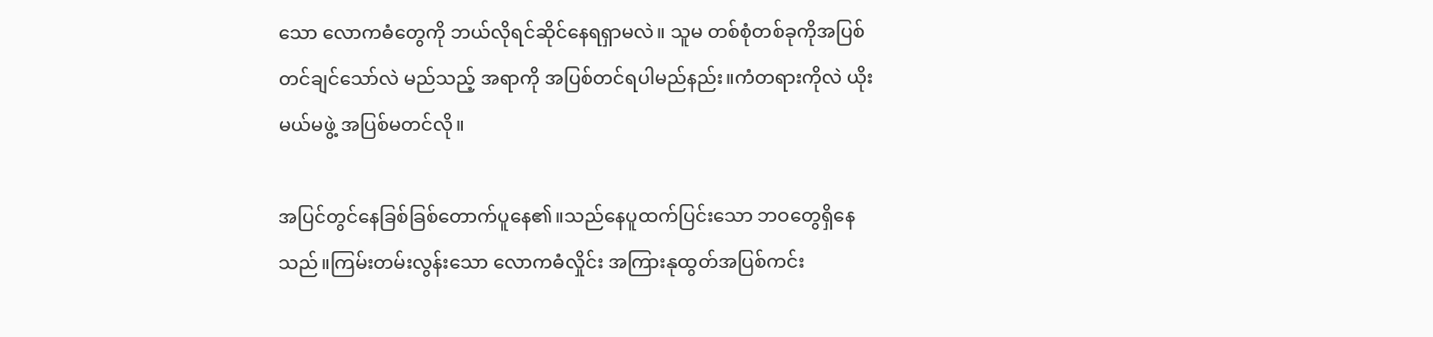သော လောကဓံတွေကို ဘယ်လိုရင်ဆိုင်နေရရှာမလဲ။ သူမ တစ်စုံတစ်ခုကိုအပြစ်တင်ချင်သော်လဲ မည်သည့် အရာကို အပြစ်တင်ရပါမည်နည်း။ကံတရားကိုလဲ ယိုးမယ်မဖွဲ့ အပြစ်မတင်လို။

အပြင်တွင်နေခြစ်ခြစ်တောက်ပူနေ၏။သည်နေပူထက်ပြင်းသော ဘဝတွေရှိနေသည်။ကြမ်းတမ်းလွန်းသော လောကဓံလှိုင်း အကြားနုထွတ်အပြစ်ကင်း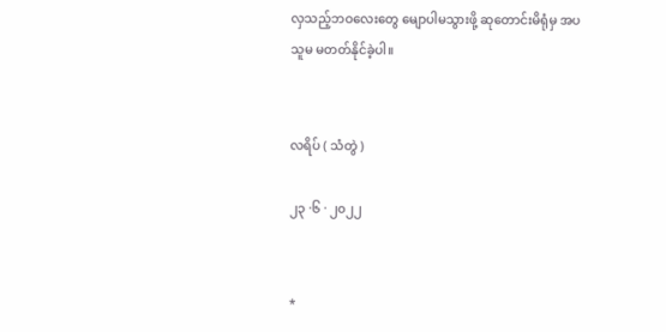လှသည့်ဘဝလေးတွေ မျောပါမသွားဖို့ ဆုတောင်းမိရုံမှ အပသူမ မတတ်နိုင်ခဲ့ပါ။


လရိပ် ( သံတွဲ )

၂၃ ·၆ · ၂၀၂၂


*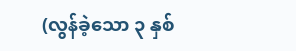(လွန်ခဲ့သော ၃ နှစ်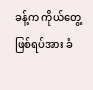ခန့်က ကိုယ်တွေ့ဖြစ်ရပ်အား ခံ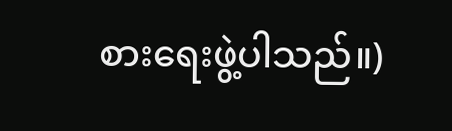စားရေးဖွဲ့ပါသည်။)